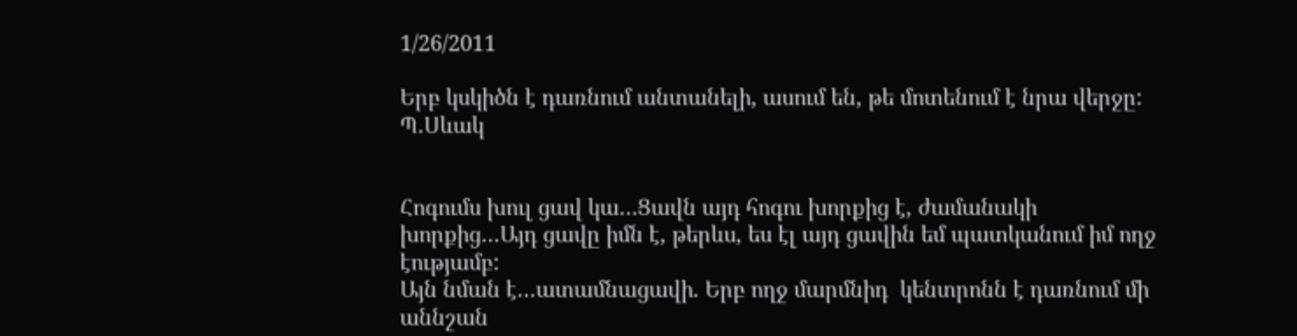1/26/2011

Երբ կսկիծն է դառնում անտանելի, ասում են, թե մոտենում է նրա վերջը: Պ.Սևակ


Հոգումս խուլ ցավ կա…Ցավն այդ հոգու խորքից է, ժամանակի խորքից…Այդ ցավը իմն է, թերևս, ես էլ այդ ցավին եմ պատկանում իմ ողջ էությամբ:
Այն նման է…ատամնացավի. Երբ ողջ մարմնիդ  կենտրոնն է դառնում մի աննշան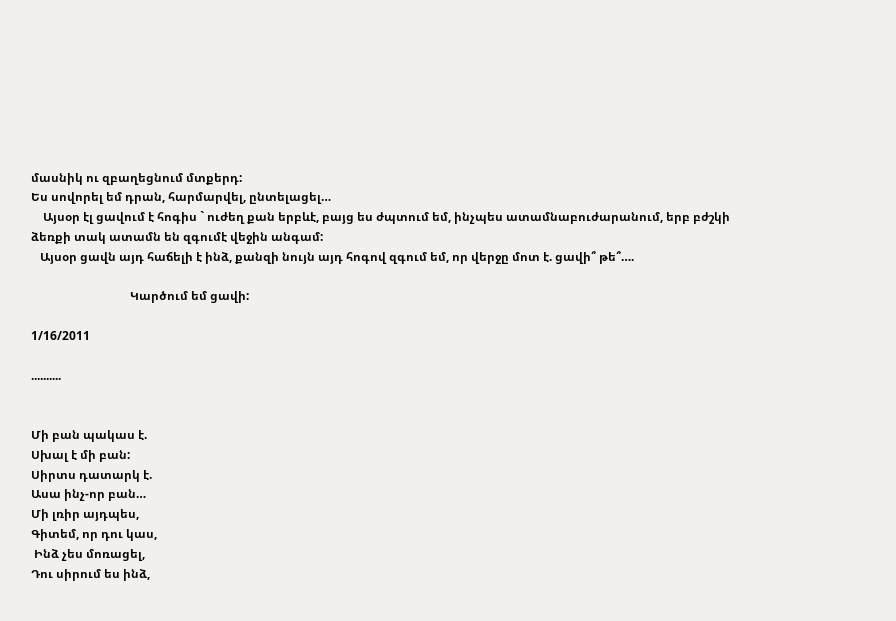մասնիկ ու զբաղեցնում մտքերդ:
Ես սովորել եմ դրան, հարմարվել, ընտելացել…
    Այսօր էլ ցավում է հոգիս ` ուժեղ քան երբևէ, բայց ես ժպտում եմ, ինչպես ատամնաբուժարանում, երբ բժշկի ձեռքի տակ ատամն են զգումէ վեջին անգամ:
   Այսօր ցավն այդ հաճելի է ինձ, քանզի նույն այդ հոգով զգում եմ, որ վերջը մոտ է. ցավի՞ թե՞….

                                 Կարծում եմ ցավի:

1/16/2011

..........


Մի բան պակաս է.
Սխալ է մի բան:
Սիրտս դատարկ է.
Ասա ինչ-որ բան…
Մի լռիր այդպես,
Գիտեմ, որ դու կաս,
 Ինձ չես մոռացել,
Դու սիրում ես ինձ,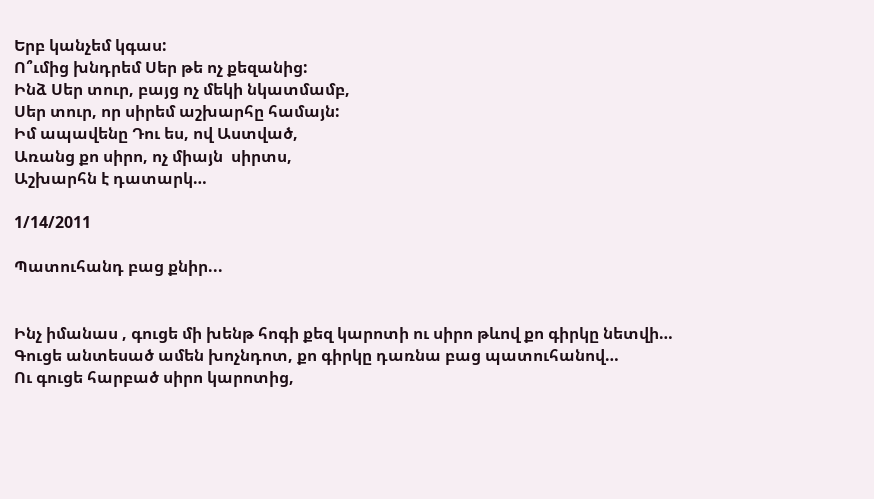Երբ կանչեմ կգաս:
Ո՞ւմից խնդրեմ Սեր թե ոչ քեզանից:
Ինձ Սեր տուր, բայց ոչ մեկի նկատմամբ,
Սեր տուր, որ սիրեմ աշխարհը համայն:
Իմ ապավենը Դու ես, ով Աստված,
Առանց քո սիրո, ոչ միայն  սիրտս,
Աշխարհն է դատարկ…

1/14/2011

Պատուհանդ բաց քնիր...


Ինչ իմանաս , գուցե մի խենթ հոգի քեզ կարոտի ու սիրո թևով քո գիրկը նետվի…
Գուցե անտեսած ամեն խոչնդոտ, քո գիրկը դառնա բաց պատուհանով…
Ու գուցե հարբած սիրո կարոտից,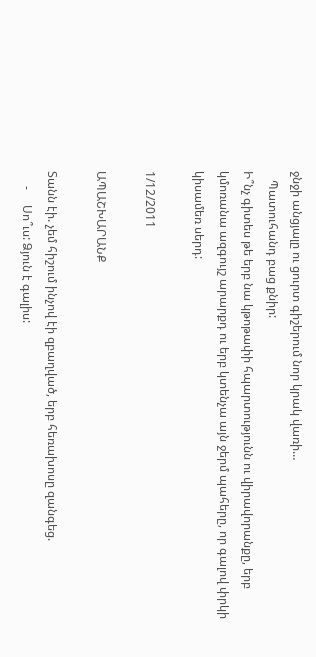ջնջի անցյալը ու ցուրտ գիշերում նոր կրակ վառի…
   Պատուհանդ բաց քնիր:
Ի՞նչ գիտես թե երբ նա կթոթափի հպարտությունն ու վիրավորանքը, երբ կմոռանա ազգույշ արարքդ ու երբ կտենչա այն ջերմ պահերը, որ գալով փրկի կիսամեռ սերդ:

1/12/2011

ԱՊԱՇԽԱՐԱՆՔ

Տանն էի. չեմ հիշում ինչով էի զբաղված, երբ հեռախոսը զանգեց.
     -     Սո՞ւս: Ձյուն է գալիս: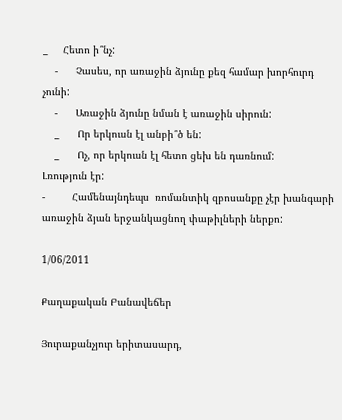_     Հետո ի՞նչ:
    -      Չասես, որ առաջին ձյունը քեզ համար խորհուրդ չունի:
    -      Առաջին ձյունը նման է առաջին սիրուն:
    _      Որ երկուսն էլ անբի՞ծ են:
    _      Ոչ, որ երկուսն էլ հետո ցեխ են դառնում:
Լռություն էր:
-         Համենայնդեպս  ռոմանտիկ զբոսանքը չէր խանգարի առաջին ձյան երջանկացնող փաթիլների ներքո:

1/06/2011

Քաղաքական Բանավեճեր

Յուրաքանչյուր երիտասարդ,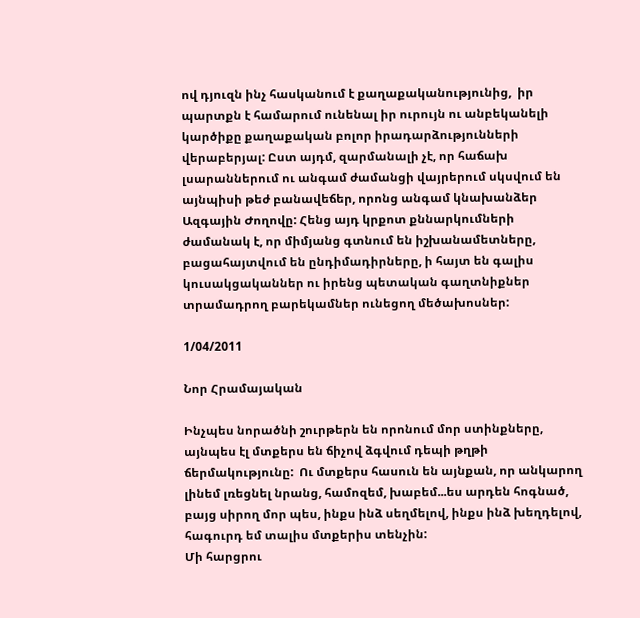ով դյուզն ինչ հասկանում է քաղաքականությունից,  իր պարտքն է համարում ունենալ իր ուրույն ու անբեկանելի կարծիքը քաղաքական բոլոր իրադարձությունների   վերաբերյալ: Ըստ այդմ, զարմանալի չէ, որ հաճախ լսարաններում ու անգամ ժամանցի վայրերում սկսվում են այնպիսի թեժ բանավեճեր, որոնց անգամ կնախանձեր Ազգային Ժողովը: Հենց այդ կրքոտ քննարկումների ժամանակ է, որ միմյանց գտնում են իշխանամետները, բացահայտվում են ընդիմադիրները, ի հայտ են գալիս կուսակցականներ ու իրենց պետական գաղտնիքներ տրամադրող բարեկամներ ունեցող մեծախոսներ:

1/04/2011

Նոր Հրամայական

Ինչպես նորածնի շուրթերն են որոնում մոր ստինքները, այնպես էլ մտքերս են ճիչով ձգվում դեպի թղթի ճերմակությունը:  Ու մտքերս հասուն են այնքան, որ անկարող լինեմ լռեցնել նրանց, համոզեմ, խաբեմ...ես արդեն հոգնած, բայց սիրող մոր պես, ինքս ինձ սեղմելով, ինքս ինձ խեղդելով, հագուրդ եմ տալիս մտքերիս տենչին:
Մի հարցրու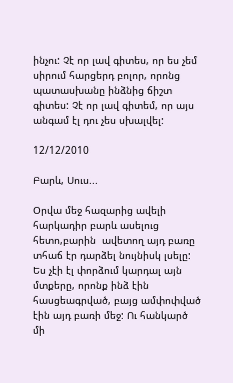ինչու: Չէ որ լավ գիտես, որ ես չեմ սիրում հարցերդ բոլոր, որոնց պատասխանը ինձնից ճիշտ գիտես: Չէ որ լավ գիտեմ, որ այս անգամ էլ դու չես սխալվել:

12/12/2010

Բարև, Սուս...

Օրվա մեջ հազարից ավելի հարկադիր բարև ասելուց հետո,բարին  ավետող այդ բառը տհաճ էր դարձել նույնիսկ լսելը: Ես չէի էլ փորձում կարդալ այն մտքերը, որոնք ինձ էին հասցեագրված, բայց ամփոփված էին այդ բառի մեջ: Ու հանկարծ մի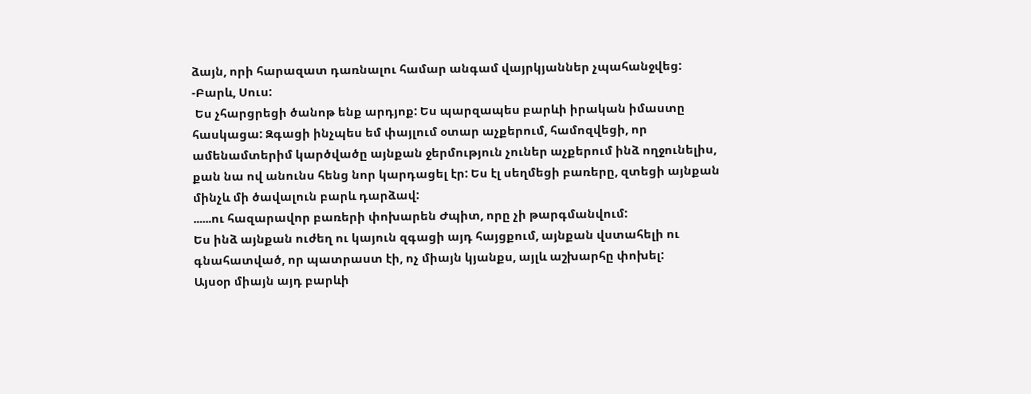ձայն, որի հարազատ դառնալու համար անգամ վայրկյաններ չպահանջվեց:
-Բարև, Սուս:
 Ես չհարցրեցի ծանոթ ենք արդյոք: Ես պարզապես բարևի իրական իմաստը հասկացա: Զգացի ինչպես եմ փայլում օտար աչքերում, համոզվեցի, որ ամենամտերիմ կարծվածը այնքան ջերմություն չուներ աչքերում ինձ ողջունելիս, քան նա ով անունս հենց նոր կարդացել էր: Ես էլ սեղմեցի բառերը, զտեցի այնքան մինչև մի ծավալուն բարև դարձավ:
......ու հազարավոր բառերի փոխարեն Ժպիտ, որը չի թարգմանվում:
Ես ինձ այնքան ուժեղ ու կայուն զգացի այդ հայցքում, այնքան վստահելի ու գնահատված, որ պատրաստ էի, ոչ միայն կյանքս, այլև աշխարհը փոխել:
Այսօր միայն այդ բարևի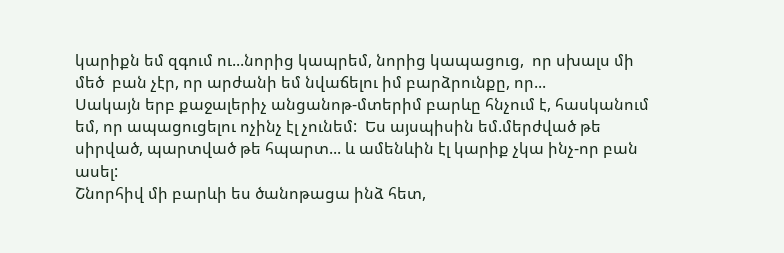կարիքն եմ զգում ու...նորից կապրեմ, նորից կապացուց,  որ սխալս մի մեծ  բան չէր, որ արժանի եմ նվաճելու իմ բարձրունքը, որ...
Սակայն երբ քաջալերիչ անցանոթ-մտերիմ բարևը հնչում է, հասկանում եմ, որ ապացուցելու ոչինչ էլ չունեմ:  Ես այսպիսին եմ.մերժված թե սիրված, պարտված թե հպարտ... և ամենևին էլ կարիք չկա ինչ-որ բան ասել:
Շնորհիվ մի բարևի ես ծանոթացա ինձ հետ,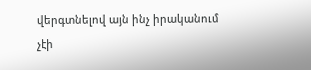վերգտնելով այն ինչ իրականում չէի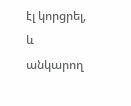էլ կորցրել, և անկարող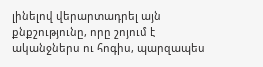լինելով վերարտադրել այն քնքշությունը, որը շոյում է ականջներս ու հոգիս, պարզապես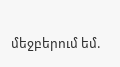մեջբերում եմ.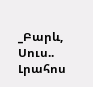_Բարև, Սուս..
Լրահոս